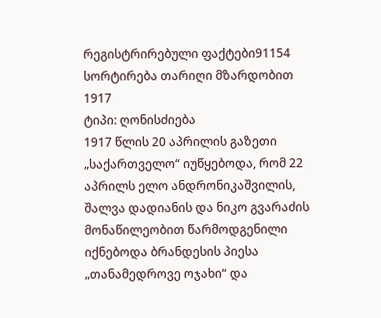რეგისტრირებული ფაქტები91154
სორტირება თარიღი მზარდობით
1917
ტიპი: ღონისძიება
1917 წლის 20 აპრილის გაზეთი „საქართველო“ იუწყებოდა, რომ 22 აპრილს ელო ანდრონიკაშვილის, შალვა დადიანის და ნიკო გვარაძის მონაწილეობით წარმოდგენილი იქნებოდა ბრანდესის პიესა „თანამედროვე ოჯახი“ და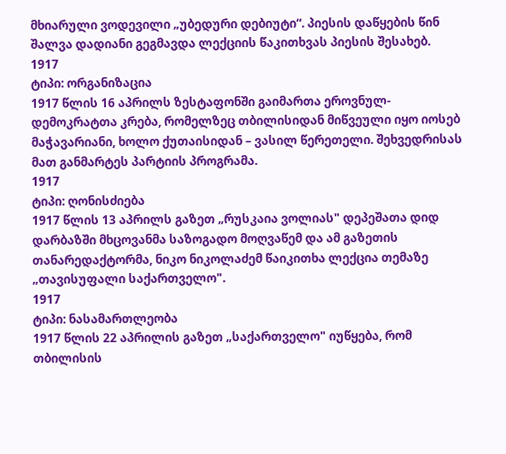მხიარული ვოდევილი „უბედური დებიუტი“. პიესის დაწყების წინ შალვა დადიანი გეგმავდა ლექციის წაკითხვას პიესის შესახებ.
1917
ტიპი: ორგანიზაცია
1917 წლის 16 აპრილს ზესტაფონში გაიმართა ეროვნულ-დემოკრატთა კრება, რომელზეც თბილისიდან მიწვეული იყო იოსებ მაჭავარიანი, ხოლო ქუთაისიდან – ვასილ წერეთელი. შეხვედრისას მათ განმარტეს პარტიის პროგრამა.
1917
ტიპი: ღონისძიება
1917 წლის 13 აპრილს გაზეთ „რუსკაია ვოლიას" დეპეშათა დიდ დარბაზში მხცოვანმა საზოგადო მოღვაწემ და ამ გაზეთის თანარედაქტორმა, ნიკო ნიკოლაძემ წაიკითხა ლექცია თემაზე „თავისუფალი საქართველო".
1917
ტიპი: ნასამართლეობა
1917 წლის 22 აპრილის გაზეთ „საქართველო" იუწყება, რომ თბილისის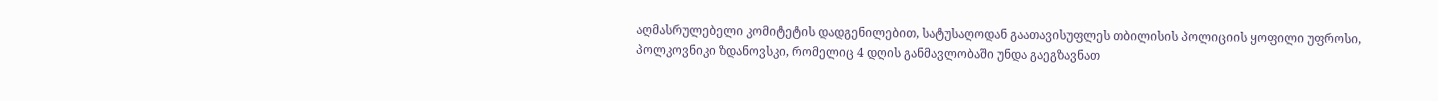აღმასრულებელი კომიტეტის დადგენილებით, სატუსაღოდან გაათავისუფლეს თბილისის პოლიციის ყოფილი უფროსი, პოლკოვნიკი ზდანოვსკი, რომელიც 4 დღის განმავლობაში უნდა გაეგზავნათ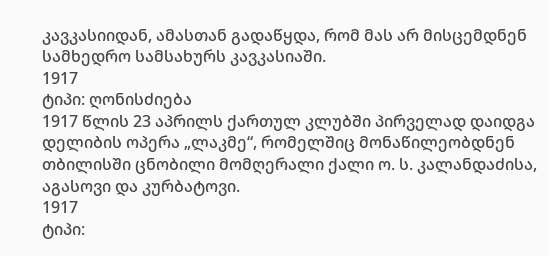კავკასიიდან, ამასთან გადაწყდა, რომ მას არ მისცემდნენ სამხედრო სამსახურს კავკასიაში.
1917
ტიპი: ღონისძიება
1917 წლის 23 აპრილს ქართულ კლუბში პირველად დაიდგა დელიბის ოპერა „ლაკმე“, რომელშიც მონაწილეობდნენ თბილისში ცნობილი მომღერალი ქალი ო. ს. კალანდაძისა, აგასოვი და კურბატოვი.
1917
ტიპი: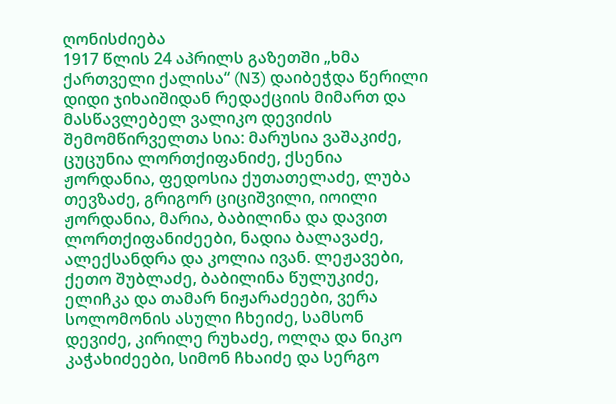ღონისძიება
1917 წლის 24 აპრილს გაზეთში „ხმა ქართველი ქალისა“ (N3) დაიბეჭდა წერილი დიდი ჯიხაიშიდან რედაქციის მიმართ და მასწავლებელ ვალიკო დევიძის შემომწირველთა სია: მარუსია ვაშაკიძე, ცუცუნია ლორთქიფანიძე, ქსენია ჟორდანია, ფედოსია ქუთათელაძე, ლუბა თევზაძე, გრიგორ ციციშვილი, იოილი ჟორდანია, მარია, ბაბილინა და დავით ლორთქიფანიძეები, ნადია ბალავაძე, ალექსანდრა და კოლია ივან. ლეჟავები, ქეთო შუბლაძე, ბაბილინა წულუკიძე, ელიჩკა და თამარ ნიჟარაძეები, ვერა სოლომონის ასული ჩხეიძე, სამსონ დევიძე, კირილე რუხაძე, ოლღა და ნიკო კაჭახიძეები, სიმონ ჩხაიძე და სერგო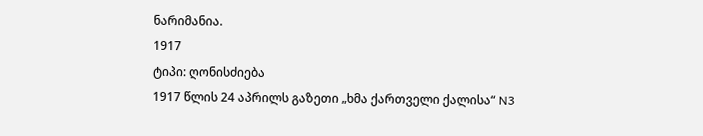ნარიმანია.
1917
ტიპი: ღონისძიება
1917 წლის 24 აპრილს გაზეთი „ხმა ქართველი ქალისა“ N3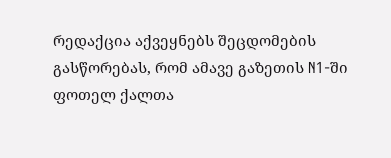რედაქცია აქვეყნებს შეცდომების გასწორებას, რომ ამავე გაზეთის N1-ში ფოთელ ქალთა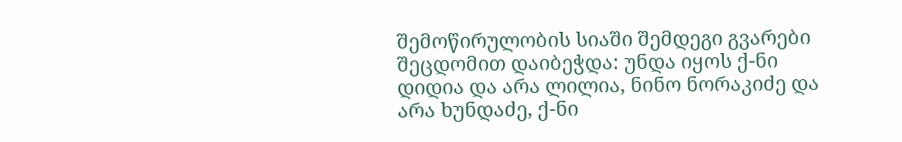შემოწირულობის სიაში შემდეგი გვარები შეცდომით დაიბეჭდა: უნდა იყოს ქ-ნი დიდია და არა ლილია, ნინო ნორაკიძე და არა ხუნდაძე, ქ-ნი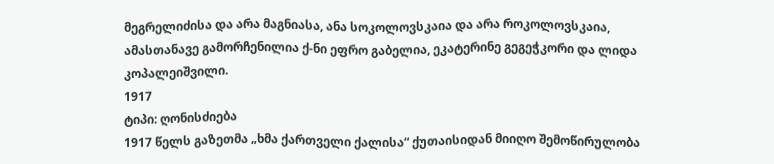მეგრელიძისა და არა მაგნიასა, ანა სოკოლოვსკაია და არა როკოლოვსკაია, ამასთანავე გამორჩენილია ქ-ნი ეფრო გაბელია, ეკატერინე გეგეჭკორი და ლიდა კოპალეიშვილი.
1917
ტიპი: ღონისძიება
1917 წელს გაზეთმა „ხმა ქართველი ქალისა“ ქუთაისიდან მიიღო შემოწირულობა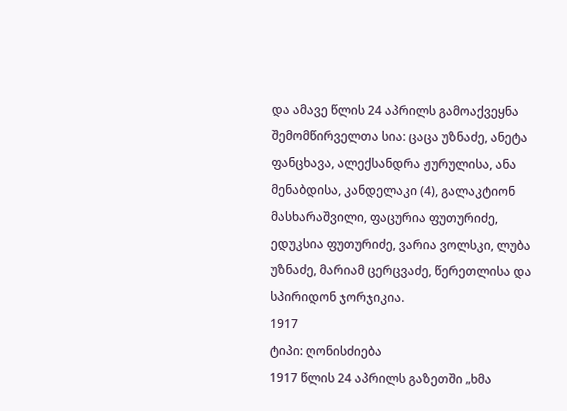და ამავე წლის 24 აპრილს გამოაქვეყნა შემომწირველთა სია: ცაცა უზნაძე, ანეტა ფანცხავა, ალექსანდრა ჟურულისა, ანა მენაბდისა, კანდელაკი (4), გალაკტიონ მასხარაშვილი, ფაცურია ფუთურიძე, ედუკსია ფუთურიძე, ვარია ვოლსკი, ლუბა უზნაძე, მარიამ ცერცვაძე, წერეთლისა და სპირიდონ ჯორჯიკია.
1917
ტიპი: ღონისძიება
1917 წლის 24 აპრილს გაზეთში „ხმა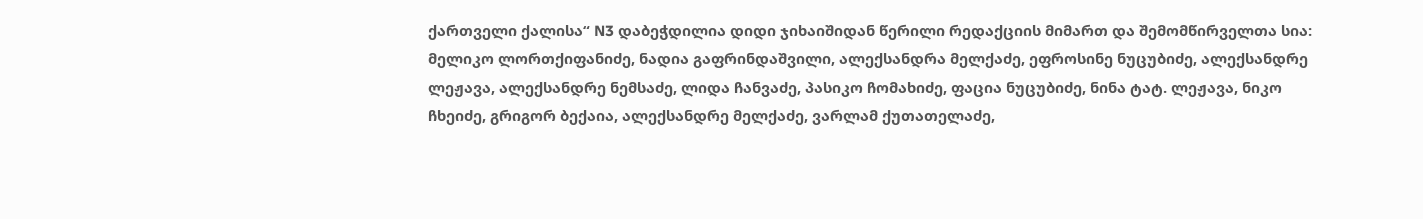ქართველი ქალისა“ N3 დაბეჭდილია დიდი ჯიხაიშიდან წერილი რედაქციის მიმართ და შემომწირველთა სია: მელიკო ლორთქიფანიძე, ნადია გაფრინდაშვილი, ალექსანდრა მელქაძე, ეფროსინე ნუცუბიძე, ალექსანდრე ლეჟავა, ალექსანდრე ნემსაძე, ლიდა ჩანვაძე, პასიკო ჩომახიძე, ფაცია ნუცუბიძე, ნინა ტატ. ლეჟავა, ნიკო ჩხეიძე, გრიგორ ბექაია, ალექსანდრე მელქაძე, ვარლამ ქუთათელაძე,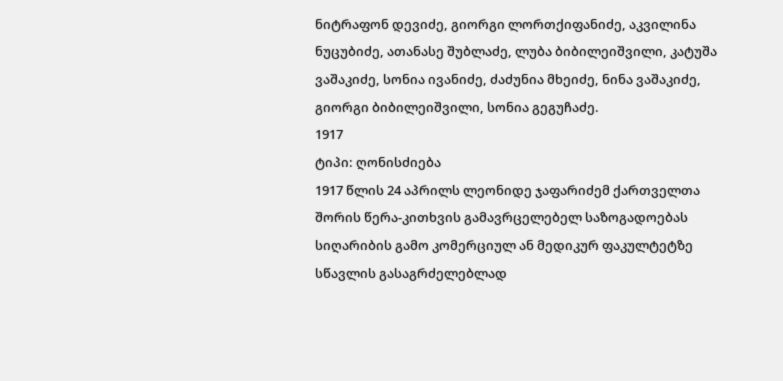ნიტრაფონ დევიძე, გიორგი ლორთქიფანიძე, აკვილინა ნუცუბიძე, ათანასე შუბლაძე, ლუბა ბიბილეიშვილი, კატუშა ვაშაკიძე, სონია ივანიძე, ძაძუნია მხეიძე, ნინა ვაშაკიძე, გიორგი ბიბილეიშვილი, სონია გეგუჩაძე.
1917
ტიპი: ღონისძიება
1917 წლის 24 აპრილს ლეონიდე ჯაფარიძემ ქართველთა შორის წერა-კითხვის გამავრცელებელ საზოგადოებას სიღარიბის გამო კომერციულ ან მედიკურ ფაკულტეტზე სწავლის გასაგრძელებლად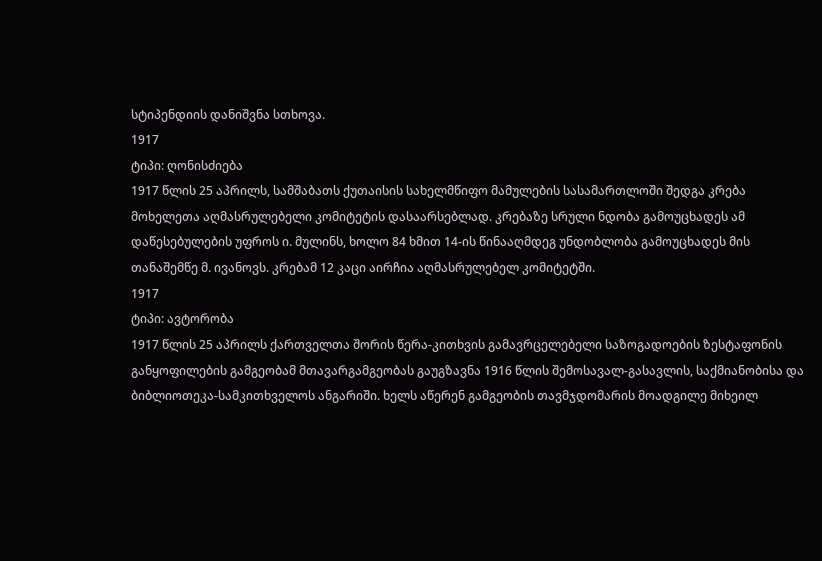სტიპენდიის დანიშვნა სთხოვა.
1917
ტიპი: ღონისძიება
1917 წლის 25 აპრილს, სამშაბათს ქუთაისის სახელმწიფო მამულების სასამართლოში შედგა კრება მოხელეთა აღმასრულებელი კომიტეტის დასაარსებლად. კრებაზე სრული ნდობა გამოუცხადეს ამ დაწესებულების უფროს ი. მულინს, ხოლო 84 ხმით 14-ის წინააღმდეგ უნდობლობა გამოუცხადეს მის თანაშემწე მ. ივანოვს. კრებამ 12 კაცი აირჩია აღმასრულებელ კომიტეტში.
1917
ტიპი: ავტორობა
1917 წლის 25 აპრილს ქართველთა შორის წერა-კითხვის გამავრცელებელი საზოგადოების ზესტაფონის განყოფილების გამგეობამ მთავარგამგეობას გაუგზავნა 1916 წლის შემოსავალ-გასავლის, საქმიანობისა და ბიბლიოთეკა-სამკითხველოს ანგარიში. ხელს აწერენ გამგეობის თავმჯდომარის მოადგილე მიხეილ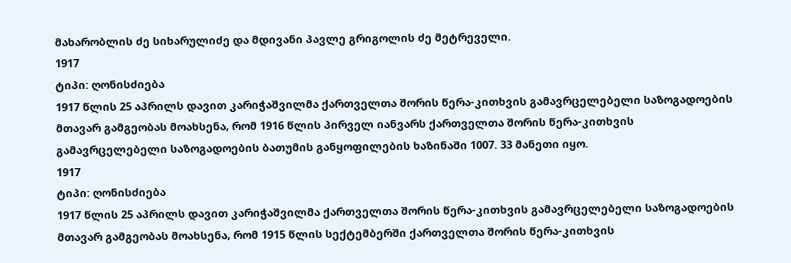მახარობლის ძე სიხარულიძე და მდივანი პავლე გრიგოლის ძე მეტრეველი.
1917
ტიპი: ღონისძიება
1917 წლის 25 აპრილს დავით კარიჭაშვილმა ქართველთა შორის წერა-კითხვის გამავრცელებელი საზოგადოების მთავარ გამგეობას მოახსენა, რომ 1916 წლის პირველ იანვარს ქართველთა შორის წერა-კითხვის გამავრცელებელი საზოგადოების ბათუმის განყოფილების ხაზინაში 1007. 33 მანეთი იყო.
1917
ტიპი: ღონისძიება
1917 წლის 25 აპრილს დავით კარიჭაშვილმა ქართველთა შორის წერა-კითხვის გამავრცელებელი საზოგადოების მთავარ გამგეობას მოახსენა, რომ 1915 წლის სექტემბერში ქართველთა შორის წერა-კითხვის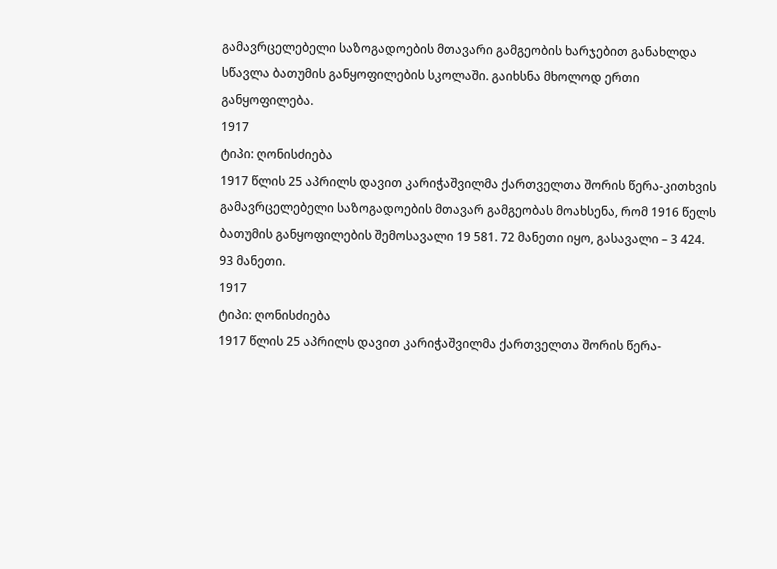გამავრცელებელი საზოგადოების მთავარი გამგეობის ხარჯებით განახლდა სწავლა ბათუმის განყოფილების სკოლაში. გაიხსნა მხოლოდ ერთი განყოფილება.
1917
ტიპი: ღონისძიება
1917 წლის 25 აპრილს დავით კარიჭაშვილმა ქართველთა შორის წერა-კითხვის გამავრცელებელი საზოგადოების მთავარ გამგეობას მოახსენა, რომ 1916 წელს ბათუმის განყოფილების შემოსავალი 19 581. 72 მანეთი იყო, გასავალი – 3 424. 93 მანეთი.
1917
ტიპი: ღონისძიება
1917 წლის 25 აპრილს დავით კარიჭაშვილმა ქართველთა შორის წერა-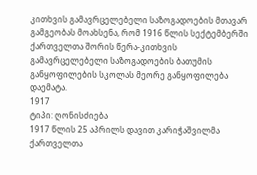კითხვის გამავრცელებელი საზოგადოების მთავარ გამგეობას მოახსენა, რომ 1916 წლის სექტემბერში ქართველთა შორის წერა-კითხვის გამავრცელებელი საზოგადოების ბათუმის განყოფილების სკოლას მეორე განყოფილება დაემატა.
1917
ტიპი: ღონისძიება
1917 წლის 25 აპრილს დავით კარიჭაშვილმა ქართველთა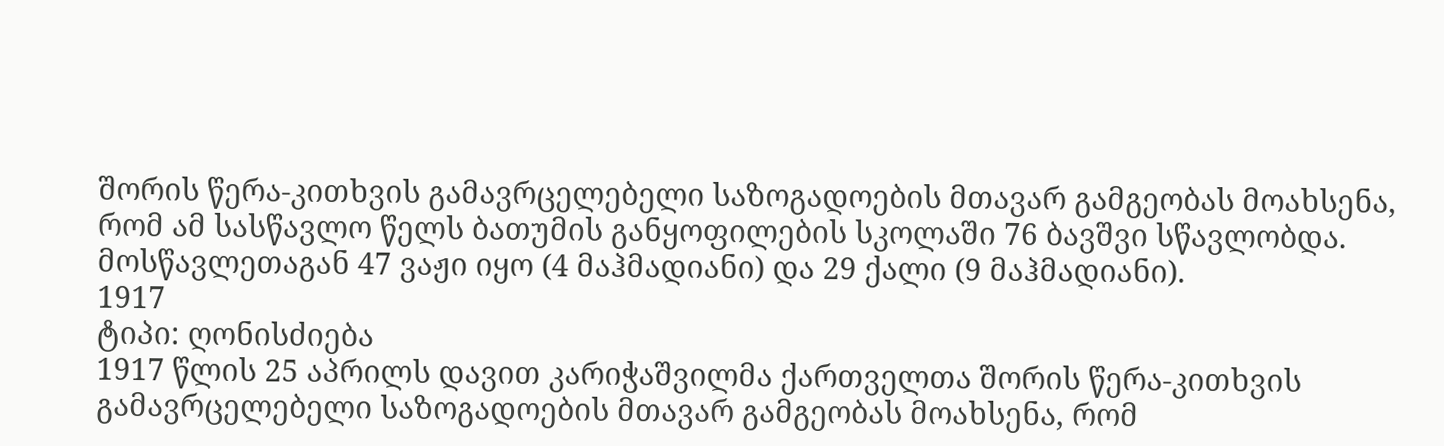შორის წერა-კითხვის გამავრცელებელი საზოგადოების მთავარ გამგეობას მოახსენა, რომ ამ სასწავლო წელს ბათუმის განყოფილების სკოლაში 76 ბავშვი სწავლობდა. მოსწავლეთაგან 47 ვაჟი იყო (4 მაჰმადიანი) და 29 ქალი (9 მაჰმადიანი).
1917
ტიპი: ღონისძიება
1917 წლის 25 აპრილს დავით კარიჭაშვილმა ქართველთა შორის წერა-კითხვის გამავრცელებელი საზოგადოების მთავარ გამგეობას მოახსენა, რომ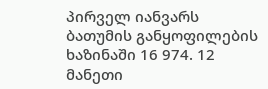პირველ იანვარს ბათუმის განყოფილების ხაზინაში 16 974. 12 მანეთი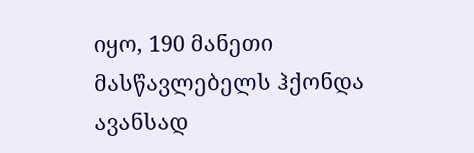იყო, 190 მანეთი მასწავლებელს ჰქონდა ავანსად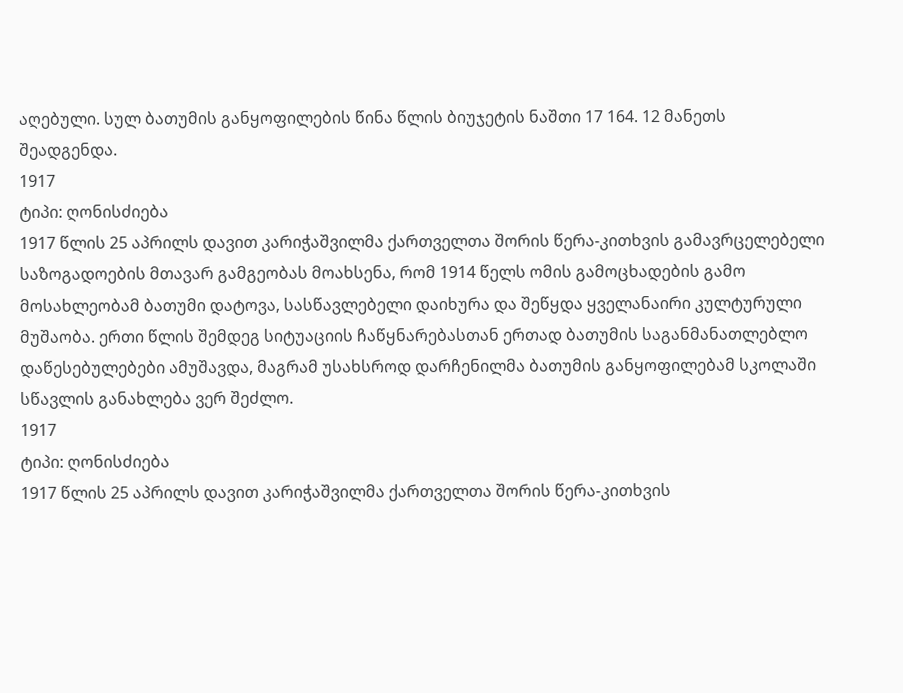აღებული. სულ ბათუმის განყოფილების წინა წლის ბიუჯეტის ნაშთი 17 164. 12 მანეთს შეადგენდა.
1917
ტიპი: ღონისძიება
1917 წლის 25 აპრილს დავით კარიჭაშვილმა ქართველთა შორის წერა-კითხვის გამავრცელებელი საზოგადოების მთავარ გამგეობას მოახსენა, რომ 1914 წელს ომის გამოცხადების გამო მოსახლეობამ ბათუმი დატოვა, სასწავლებელი დაიხურა და შეწყდა ყველანაირი კულტურული მუშაობა. ერთი წლის შემდეგ სიტუაციის ჩაწყნარებასთან ერთად ბათუმის საგანმანათლებლო დაწესებულებები ამუშავდა, მაგრამ უსახსროდ დარჩენილმა ბათუმის განყოფილებამ სკოლაში სწავლის განახლება ვერ შეძლო.
1917
ტიპი: ღონისძიება
1917 წლის 25 აპრილს დავით კარიჭაშვილმა ქართველთა შორის წერა-კითხვის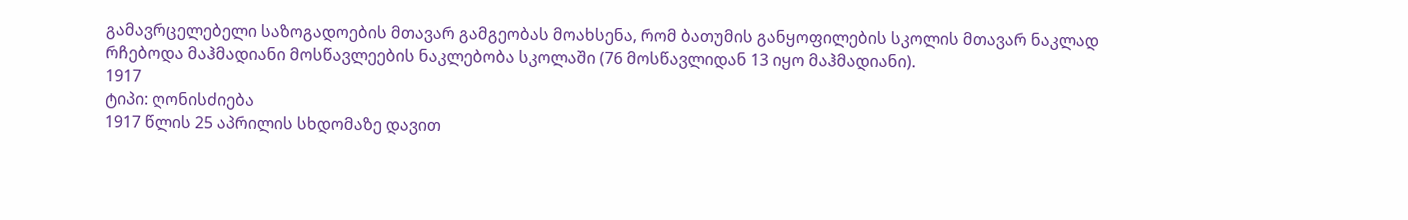გამავრცელებელი საზოგადოების მთავარ გამგეობას მოახსენა, რომ ბათუმის განყოფილების სკოლის მთავარ ნაკლად რჩებოდა მაჰმადიანი მოსწავლეების ნაკლებობა სკოლაში (76 მოსწავლიდან 13 იყო მაჰმადიანი).
1917
ტიპი: ღონისძიება
1917 წლის 25 აპრილის სხდომაზე დავით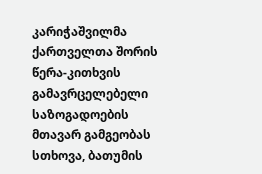კარიჭაშვილმა ქართველთა შორის წერა-კითხვის გამავრცელებელი საზოგადოების მთავარ გამგეობას სთხოვა, ბათუმის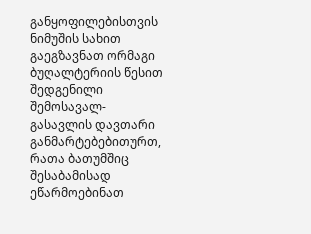განყოფილებისთვის ნიმუშის სახით გაეგზავნათ ორმაგი ბუღალტერიის წესით შედგენილი შემოსავალ-გასავლის დავთარი განმარტებებითურთ, რათა ბათუმშიც შესაბამისად ეწარმოებინათ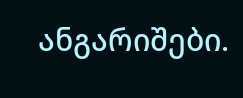ანგარიშები.